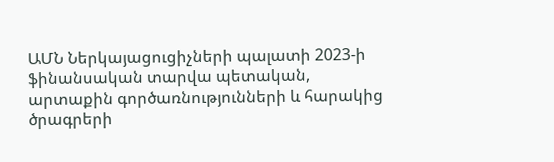ԱՄՆ Ներկայացուցիչների պալատի 2023-ի ֆինանսական տարվա պետական, արտաքին գործառնությունների և հարակից ծրագրերի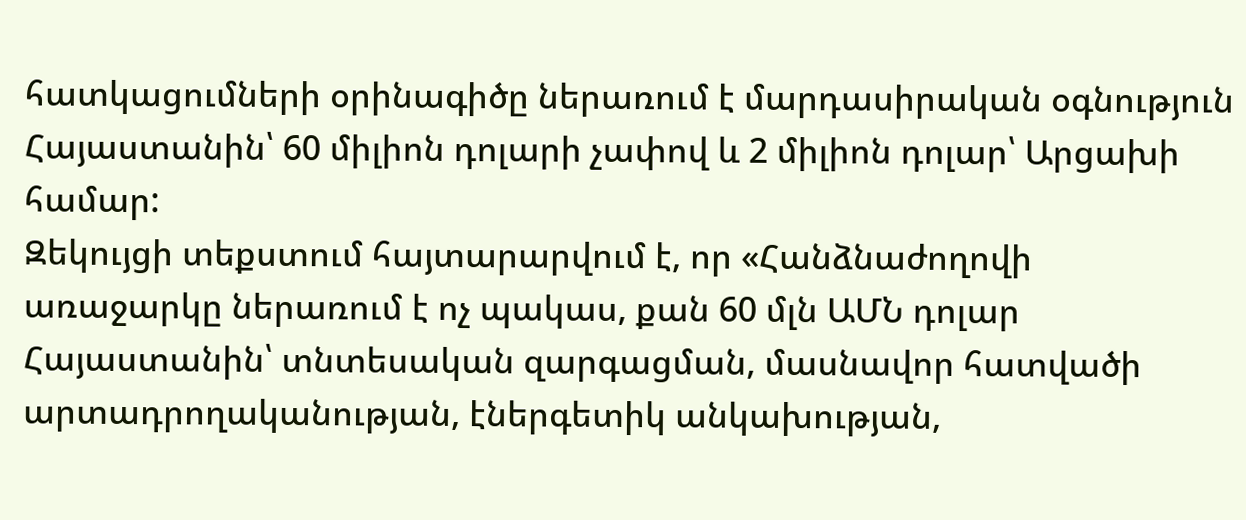հատկացումների օրինագիծը ներառում է մարդասիրական օգնություն Հայաստանին՝ 60 միլիոն դոլարի չափով և 2 միլիոն դոլար՝ Արցախի համար:
Զեկույցի տեքստում հայտարարվում է, որ «Հանձնաժողովի առաջարկը ներառում է ոչ պակաս, քան 60 մլն ԱՄՆ դոլար Հայաստանին՝ տնտեսական զարգացման, մասնավոր հատվածի արտադրողականության, էներգետիկ անկախության,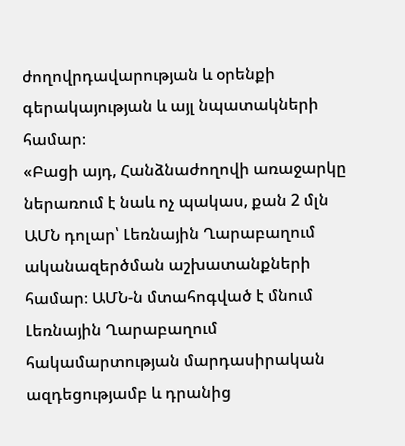ժողովրդավարության և օրենքի գերակայության և այլ նպատակների համար։
«Բացի այդ, Հանձնաժողովի առաջարկը ներառում է նաև ոչ պակաս, քան 2 մլն ԱՄՆ դոլար՝ Լեռնային Ղարաբաղում ականազերծման աշխատանքների համար։ ԱՄՆ-ն մտահոգված է մնում Լեռնային Ղարաբաղում հակամարտության մարդասիրական ազդեցությամբ և դրանից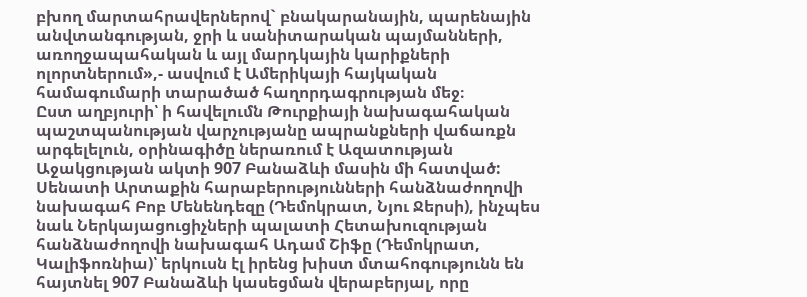բխող մարտահրավերներով` բնակարանային, պարենային անվտանգության, ջրի և սանիտարական պայմանների, առողջապահական և այլ մարդկային կարիքների ոլորտներում»,- ասվում է Ամերիկայի հայկական համագումարի տարածած հաղորդագրության մեջ։
Ըստ աղբյուրի՝ ի հավելումն Թուրքիայի նախագահական պաշտպանության վարչությանը ապրանքների վաճառքն արգելելուն, օրինագիծը ներառում է Ազատության Աջակցության ակտի 907 Բանաձևի մասին մի հատված:
Սենատի Արտաքին հարաբերությունների հանձնաժողովի նախագահ Բոբ Մենենդեզը (Դեմոկրատ, Նյու Ջերսի), ինչպես նաև Ներկայացուցիչների պալատի Հետախուզության հանձնաժողովի նախագահ Ադամ Շիֆը (Դեմոկրատ, Կալիֆոռնիա)՝ երկուսն էլ իրենց խիստ մտահոգությունն են հայտնել 907 Բանաձևի կասեցման վերաբերյալ, որը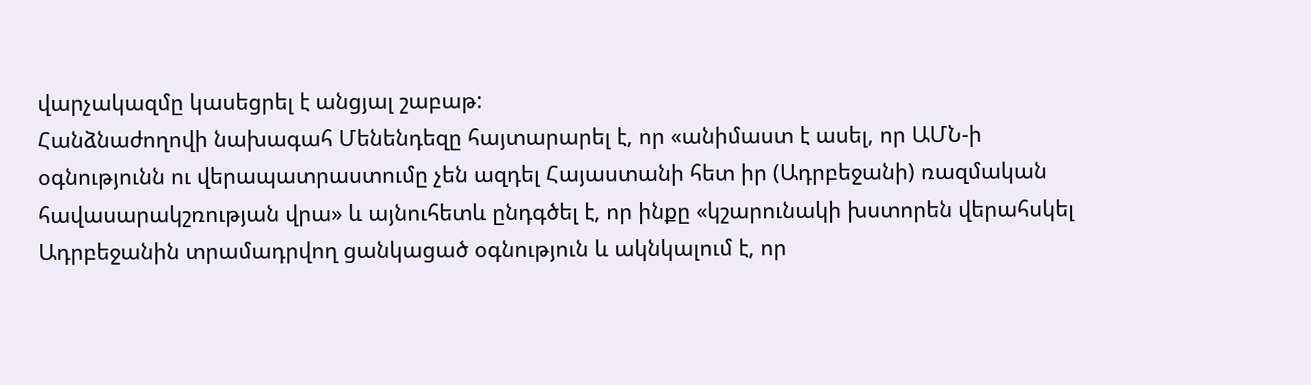վարչակազմը կասեցրել է անցյալ շաբաթ:
Հանձնաժողովի նախագահ Մենենդեզը հայտարարել է, որ «անիմաստ է ասել, որ ԱՄՆ-ի օգնությունն ու վերապատրաստումը չեն ազդել Հայաստանի հետ իր (Ադրբեջանի) ռազմական հավասարակշռության վրա» և այնուհետև ընդգծել է, որ ինքը «կշարունակի խստորեն վերահսկել Ադրբեջանին տրամադրվող ցանկացած օգնություն և ակնկալում է, որ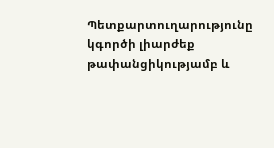Պետքարտուղարությունը կգործի լիարժեք թափանցիկությամբ և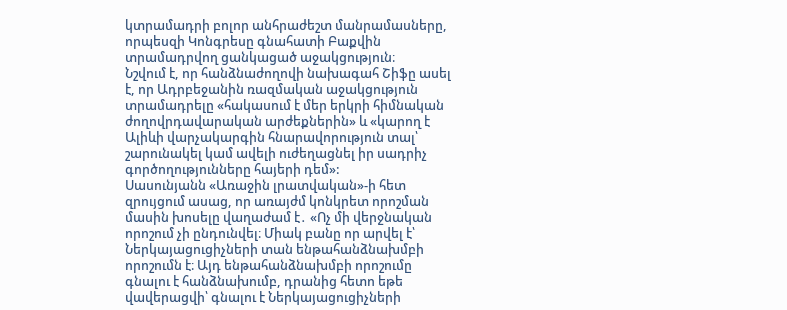կտրամադրի բոլոր անհրաժեշտ մանրամասները, որպեսզի Կոնգրեսը գնահատի Բաքվին տրամադրվող ցանկացած աջակցություն։
Նշվում է, որ հանձնաժողովի նախագահ Շիֆը ասել է, որ Ադրբեջանին ռազմական աջակցություն տրամադրելը «հակասում է մեր երկրի հիմնական ժողովրդավարական արժեքներին» և «կարող է Ալիևի վարչակարգին հնարավորություն տալ՝ շարունակել կամ ավելի ուժեղացնել իր սադրիչ գործողությունները հայերի դեմ»:
Սասունյանն «Առաջին լրատվական»-ի հետ զրույցում ասաց, որ առայժմ կոնկրետ որոշման մասին խոսելը վաղաժամ է․ «Ոչ մի վերջնական որոշում չի ընդունվել։ Միակ բանը որ արվել է՝ Ներկայացուցիչների տան ենթահանձնախմբի որոշումն է։ Այդ ենթահանձնախմբի որոշումը գնալու է հանձնախումբ, դրանից հետո եթե վավերացվի՝ գնալու է Ներկայացուցիչների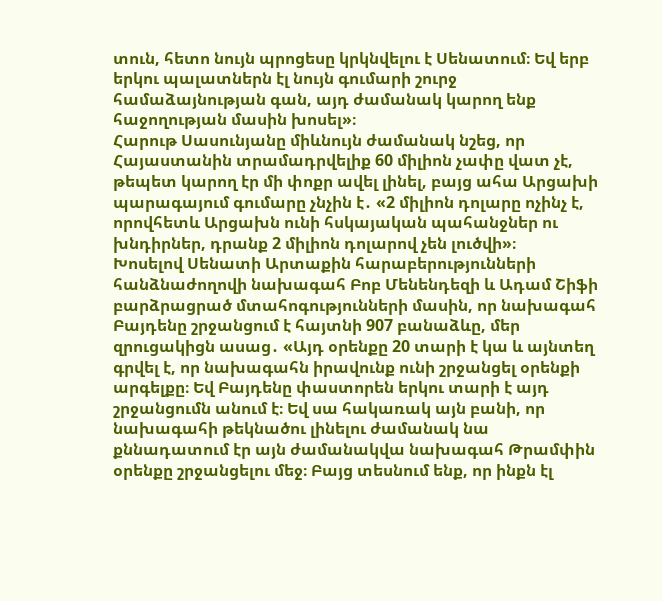տուն, հետո նույն պրոցեսը կրկնվելու է Սենատում։ Եվ երբ երկու պալատներն էլ նույն գումարի շուրջ համաձայնության գան, այդ ժամանակ կարող ենք հաջողության մասին խոսել»։
Հարութ Սասունյանը միևնույն ժամանակ նշեց, որ Հայաստանին տրամադրվելիք 60 միլիոն չափը վատ չէ, թեպետ կարող էր մի փոքր ավել լինել, բայց ահա Արցախի պարագայում գումարը չնչին է․ «2 միլիոն դոլարը ոչինչ է, որովհետև Արցախն ունի հսկայական պահանջներ ու խնդիրներ, դրանք 2 միլիոն դոլարով չեն լուծվի»։
Խոսելով Սենատի Արտաքին հարաբերությունների հանձնաժողովի նախագահ Բոբ Մենենդեզի և Ադամ Շիֆի բարձրացրած մտահոգությունների մասին, որ նախագահ Բայդենը շրջանցում է հայտնի 907 բանաձևը, մեր զրուցակիցն ասաց․ «Այդ օրենքը 20 տարի է կա և այնտեղ գրվել է, որ նախագահն իրավունք ունի շրջանցել օրենքի արգելքը։ Եվ Բայդենը փաստորեն երկու տարի է այդ շրջանցումն անում է։ Եվ սա հակառակ այն բանի, որ նախագահի թեկնածու լինելու ժամանակ նա քննադատում էր այն ժամանակվա նախագահ Թրամփին օրենքը շրջանցելու մեջ։ Բայց տեսնում ենք, որ ինքն էլ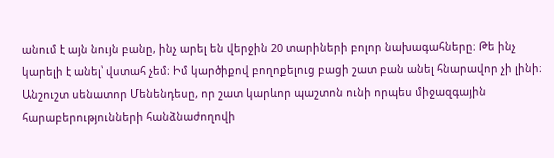անում է այն նույն բանը, ինչ արել են վերջին 20 տարիների բոլոր նախագահները։ Թե ինչ կարելի է անել՝ վստահ չեմ։ Իմ կարծիքով բողոքելուց բացի շատ բան անել հնարավոր չի լինի։ Անշուշտ սենատոր Մենենդեսը, որ շատ կարևոր պաշտոն ունի որպես միջազգային հարաբերությունների հանձնաժողովի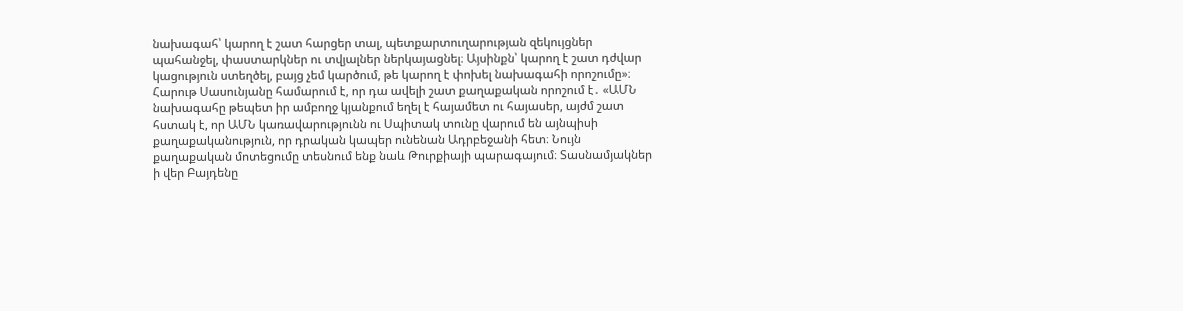նախագահ՝ կարող է շատ հարցեր տալ, պետքարտուղարության զեկույցներ պահանջել, փաստարկներ ու տվյալներ ներկայացնել։ Այսինքն՝ կարող է շատ դժվար կացություն ստեղծել, բայց չեմ կարծում, թե կարող է փոխել նախագահի որոշումը»։
Հարութ Սասունյանը համարում է, որ դա ավելի շատ քաղաքական որոշում է․ «ԱՄՆ նախագահը թեպետ իր ամբողջ կյանքում եղել է հայամետ ու հայասեր, այժմ շատ հստակ է, որ ԱՄՆ կառավարությունն ու Սպիտակ տունը վարում են այնպիսի քաղաքականություն, որ դրական կապեր ունենան Ադրբեջանի հետ։ Նույն քաղաքական մոտեցումը տեսնում ենք նաև Թուրքիայի պարագայում։ Տասնամյակներ ի վեր Բայդենը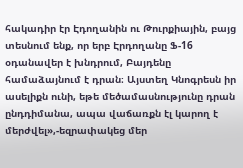հակադիր էր Էդողանին ու Թուրքիային, բայց տեսնում ենք, որ երբ Էրդողանը Ֆ-16 օդանավեր է խնդրում, Բայդենը համաձայնում է դրան։ Այստեղ Կնոգրեսն իր ասելիքն ունի, եթե մեծամասնությունը դրան ընդդիմանա, ապա վաճառքն էլ կարող է մերժվել»,-եզրափակեց մեր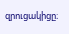զրուցակիցը։